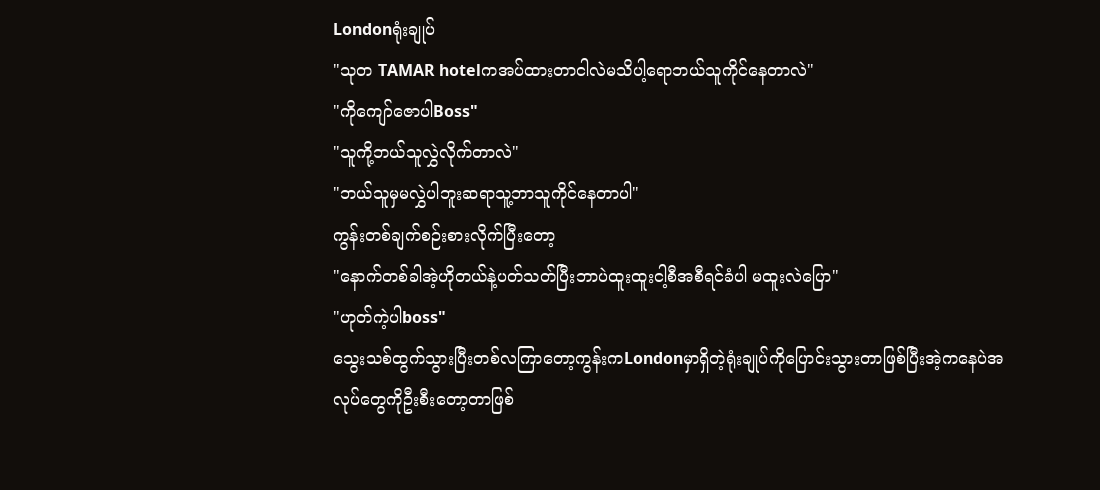Londonရုံးချုပ်
"သုတ TAMAR hotelကအပ်ထားတာငါလဲမသိပါ့ရောဘယ်သူကိုင်နေတာလဲ"
"ကိုကျော်ဇောပါBoss"
"သူကို့ဘယ်သူလွှဲလိုက်တာလဲ"
"ဘယ်သူမှမလွှဲပါဘူးဆရာသူ့ဘာသူကိုင်နေတာပါ"
ကွန်းတစ်ချက်စဉ်းစားလိုက်ပြီးတော့
"နောက်တစ်ခါအဲ့ဟိုတယ်နဲ့ပတ်သတ်ပြီးဘာပဲထူးထူးငါ့စီအစီရင်ခံပါ မထူးလဲပြော"
"ဟုတ်ကဲ့ပါboss"
သွေးသစ်ထွက်သွားပြီးတစ်လကြာတော့ကွန်းကLondonမှာရှိတဲ့ရုံးချုပ်ကိုပြောင်းသွားတာဖြစ်ပြီးအဲ့ကနေပဲအလုပ်တွေကိုဦးစီးတော့တာဖြစ်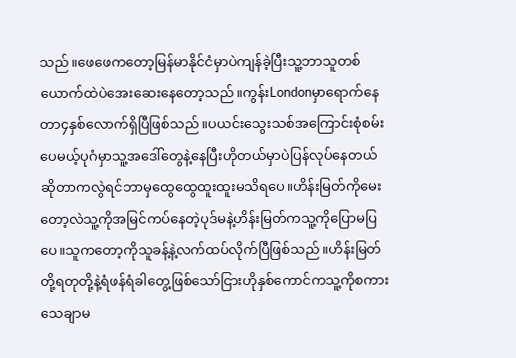သည်။ဖေဖေကတော့မြန်မာနိုင်ငံမှာပဲကျန်ခဲ့ပြီးသူ့ဘာသူတစ်ယောက်ထဲပဲအေးဆေးနေတော့သည်။ကွန်းLondonမှာရောက်နေတာ၄နှစ်လောက်ရှိပြီဖြစ်သည်။ပယင်းသွေးသစ်အကြောင်းစုံစမ်းပေမယ့်ပုဂံမှာသူ့အဒေါ်တွေနဲ့နေပြီးဟိုတယ်မှာပဲပြန်လုပ်နေတယ်ဆိုတာကလွဲရင်ဘာမှထွေထွေထူးထူးမသိရပေ။ဟိန်းမြတ်ကိုမေးတော့လဲသူ့ကိုအမြင်ကပ်နေတဲ့ပုဒ်မနဲ့ဟိန်းမြတ်ကသူ့ကိုပြောမပြပေ။သူကတော့ကိုသူခန့်နဲ့လက်ထပ်လိုက်ပြီဖြစ်သည်။ဟိန်းမြတ်တို့ရတုတို့နဲ့ရံဖန်ရံခါတွေ့ဖြစ်သော်ငြားဟိုနှစ်ကောင်ကသူ့ကိုစကားသေချာမ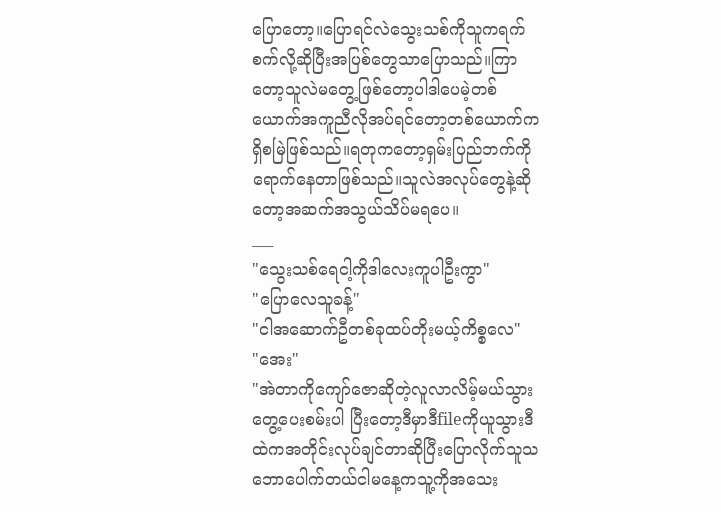ပြောတော့။ပြောရင်လဲသွေးသစ်ကိုသူကရက်စက်လို့ဆိုပြီးအပြစ်တွေသာပြောသည်။ကြာတော့သူလဲမတွေ့ဖြစ်တော့ပါဒါပေမဲ့တစ်ယောက်အကူညီလိုအပ်ရင်တော့တစ်ယောက်ကရှိစမြဲဖြစ်သည်။ရတုကတော့ရှမ်းပြည်ဘက်ကိုရောက်နေတာဖြစ်သည်။သူလဲအလုပ်တွေနဲ့ဆိုတော့အဆက်အသွယ်သိပ်မရပေ။
___
"သွေးသစ်ရေငါ့ကိုဒါလေးကူပါဦးကွာ"
"ပြောလေသူခန့်"
"ငါအဆောက်ဦတစ်ခုထပ်တိုးမယ့်ကိစ္စလေ"
"အေး"
"အဲတာကိုကျော်ဇောဆိုတဲ့လူလာလိမ့်မယ်သွားတွေ့ပေးစမ်းပါ ပြီးတော့ဒီမှာဒီfileကိုယူသွားဒီထဲကအတိုင်းလုပ်ချင်တာဆိုပြီးပြောလိုက်သူသဘောပေါက်တယ်ငါမနေ့ကသူ့ကိုအသေး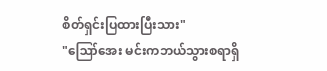စိတ်ရှင်းပြထားပြီးသား"
"ဪအေး မင်းကဘယ်သွားစရာရှိ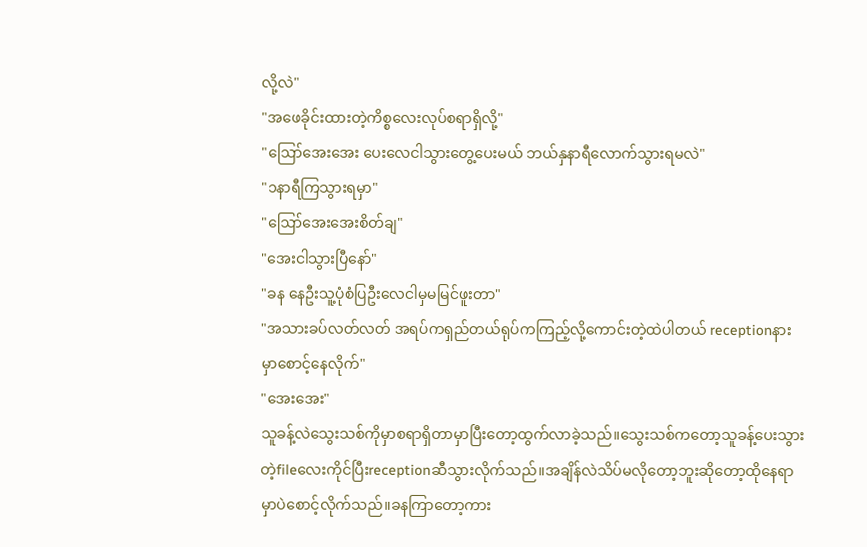လို့လဲ"
"အဖေခိုင်းထားတဲ့ကိစ္စလေးလုပ်စရာရှိလို့"
"ဪအေးအေး ပေးလေငါသွားတွေ့ပေးမယ် ဘယ်နှနာရီလောက်သွားရမလဲ"
"၁နာရီကြသွားရမှာ"
"ဪအေးအေးစိတ်ချ"
"အေးငါသွားပြီနော်"
"ခန နေဦးသူ့ပုံစံပြဦးလေငါမှမမြင်ဖူးတာ"
"အသားခပ်လတ်လတ် အရပ်ကရှည်တယ်ရုပ်ကကြည့်လို့ကောင်းတဲ့ထဲပါတယ် receptionနားမှာစောင့်နေလိုက်"
"အေးအေး"
သူခန့်လဲသွေးသစ်ကိုမှာစရာရှိတာမှာပြီးတော့ထွက်လာခဲ့သည်။သွေးသစ်ကတော့သူခန့်ပေးသွားတဲ့fileလေးကိုင်ပြီးreceptionဆီသွားလိုက်သည်။အချိန်လဲသိပ်မလိုတော့ဘူးဆိုတော့ထိုနေရာမှာပဲစောင့်လိုက်သည်။ခနကြာတော့ကား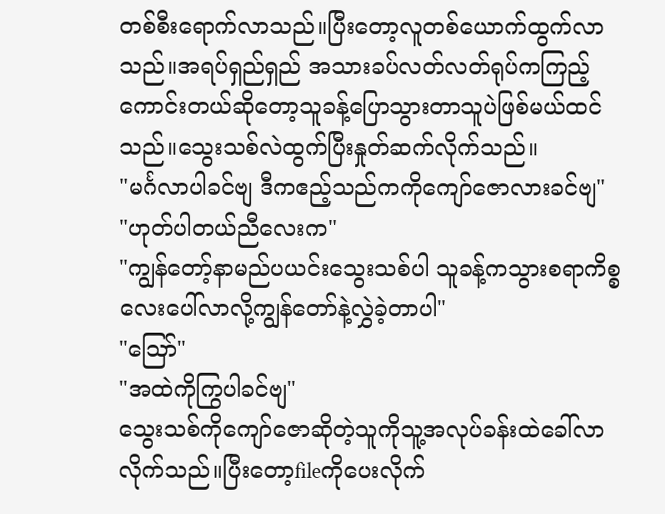တစ်စီးရောက်လာသည်။ပြီးတော့လူတစ်ယောက်ထွက်လာသည်။အရပ်ရှည်ရှည် အသားခပ်လတ်လတ်ရုပ်ကကြည့်ကောင်းတယ်ဆိုတော့သူခန့်ပြောသွားတာသူပဲဖြစ်မယ်ထင်သည်။သွေးသစ်လဲထွက်ပြီးနှုတ်ဆက်လိုက်သည်။
"မင်္ဂလာပါခင်ဗျ ဒီကဧည့်သည်ကကိုကျော်ဇောလားခင်ဗျ"
"ဟုတ်ပါတယ်ညီလေးက"
"ကျွန်တော့်နာမည်ပယင်းသွေးသစ်ပါ သူခန့်ကသွားစရာကိစ္စလေးပေါ်လာလို့ကျွန်တော်နဲ့လွှဲခဲ့တာပါ"
"ဪ"
"အထဲကိုကြွပါခင်ဗျ"
သွေးသစ်ကိုကျော်ဇောဆိုတဲ့သူကိုသူ့အလုပ်ခန်းထဲခေါ်လာလိုက်သည်။ပြီးတော့fileကိုပေးလိုက်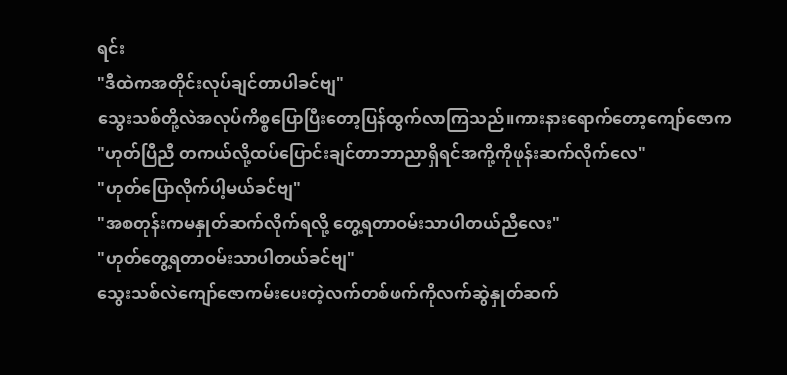ရင်း
"ဒီထဲကအတိုင်းလုပ်ချင်တာပါခင်ဗျ"
သွေးသစ်တို့လဲအလုပ်ကိစ္စပြောပြီးတော့ပြန်ထွက်လာကြသည်။ကားနားရောက်တော့ကျော်ဇောက
"ဟုတ်ပြီညီ တကယ်လို့ထပ်ပြောင်းချင်တာဘာညာရှိရင်အကို့ကိုဖုန်းဆက်လိုက်လေ"
"ဟုတ်ပြောလိုက်ပါ့မယ်ခင်ဗျ"
"အစတုန်းကမနှုတ်ဆက်လိုက်ရလို့ တွေ့ရတာဝမ်းသာပါတယ်ညီလေး"
"ဟုတ်တွေ့ရတာဝမ်းသာပါတယ်ခင်ဗျ"
သွေးသစ်လဲကျော်ဇောကမ်းပေးတဲ့လက်တစ်ဖက်ကိုလက်ဆွဲနှုတ်ဆက်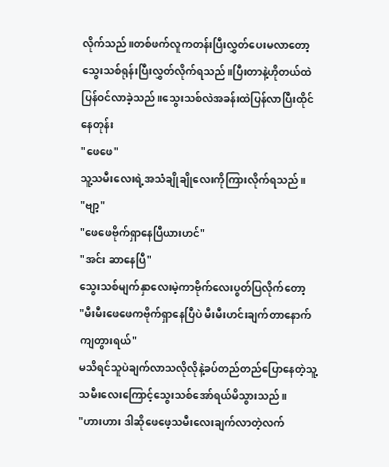လိုက်သည်။တစ်ဖက်လူကတန်းပြီးလွှတ်ပေးမလာတော့သွေးသစ်ရုန်းပြီးလွှတ်လိုက်ရသည်။ပြီးတာနဲ့ဟိုတယ်ထဲပြန်ဝင်လာခဲ့သည်။သွေးသစ်လဲအခန်းထဲပြန်လာပြီးထိုင်နေတုန်း
"ဖေဖေ"
သူ့သမီးလေးရဲ့အသံချိုချိုလေးကိုကြားလိုက်ရသည်။
"ဗျာ့"
"ဖေဖေဗိုက်ရှာနေပြီယားဟင်"
"အင်း ဆာနေပြီ"
သွေးသစ်မျက်နှာလေးမဲ့ကာဗိုက်လေးပွတ်ပြလိုက်တော့
"မီးမီးဖေဖေကဗိုက်ရှာနေပြီပဲ မီးမီးဟင်းချက်တာနောက်ကျတွားရယ်"
မသိရင်သူပဲချက်လာသလိုလိုနဲ့ခပ်တည်တည်ပြောနေတဲ့သူ့သမီးလေးကြောင့်သွေးသစ်အော်ရယ်မိသွားသည်။
"ဟားဟား ဒါဆိုဖေဖေ့သမီးလေးချက်လာတဲ့လက်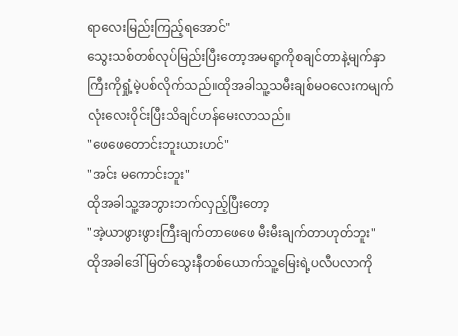ရာလေးမြည်းကြည့်ရအောင်"
သွေးသစ်တစ်လုပ်မြည်းပြီးတော့အမရာ့ကိုစချင်တာနဲ့မျက်နှာကြီးကိုရှုံ့မဲ့ပစ်လိုက်သည်။ထိုအခါသူ့သမီးချစ်မဝလေးကမျက်လုံးလေးဝိုင်းပြီးသိချင်ဟန်မေးလာသည်။
"ဖေဖေတောင်းဘူးယားဟင်"
"အင်း မကောင်းဘူး"
ထိုအခါသူ့အဘွားဘက်လှည့်ပြီးတော့
"အဲ့ယာဖွားဖွားကြီးချက်တာဖေဖေ မီးမီးချက်တာဟုတ်ဘူး"
ထိုအခါဒေါ်မြတ်သွေးနီတစ်ယောက်သူ့မြေးရဲ့ပလီပလာကို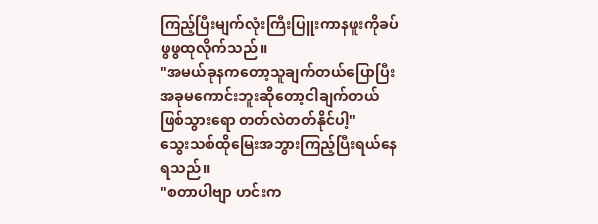ကြည့်ပြီးမျက်လုံးကြီးပြူးကာနဖူးကိုခပ်ဖွဖွထုလိုက်သည်။
"အမယ်ခုနကတော့သူချက်တယ်ပြောပြီးအခုမကောင်းဘူးဆိုတော့ငါချက်တယ်ဖြစ်သွားရော တတ်လဲတတ်နိုင်ပါ့"
သွေးသစ်ထိုမြေးအဘွားကြည့်ပြီးရယ်နေရသည်။
"စတာပါဗျာ ဟင်းက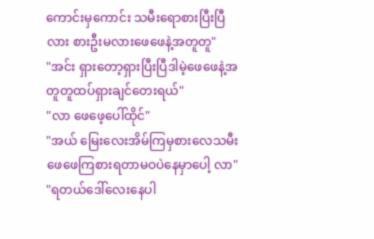ကောင်းမှကောင်း သမီးရောစားပြီးပြီလား စားဦးမလားဖေဖေနဲ့အတူတူ"
"အင်း ရှားတော့ရှားပြီးပြီဒါမဲ့ဖေဖေနဲ့အတူတူထပ်ရှားချင်တေးရယ်"
"လာ ဖေဖေ့ပေါ်ထိုင်"
"အယ် မြေးလေးအိမ်ကြမှစားလေသမီးဖေဖေကြစားရတာမဝပဲနေမှာပေါ့ လာ"
"ရတယ်ဒေါ်လေးနေပါ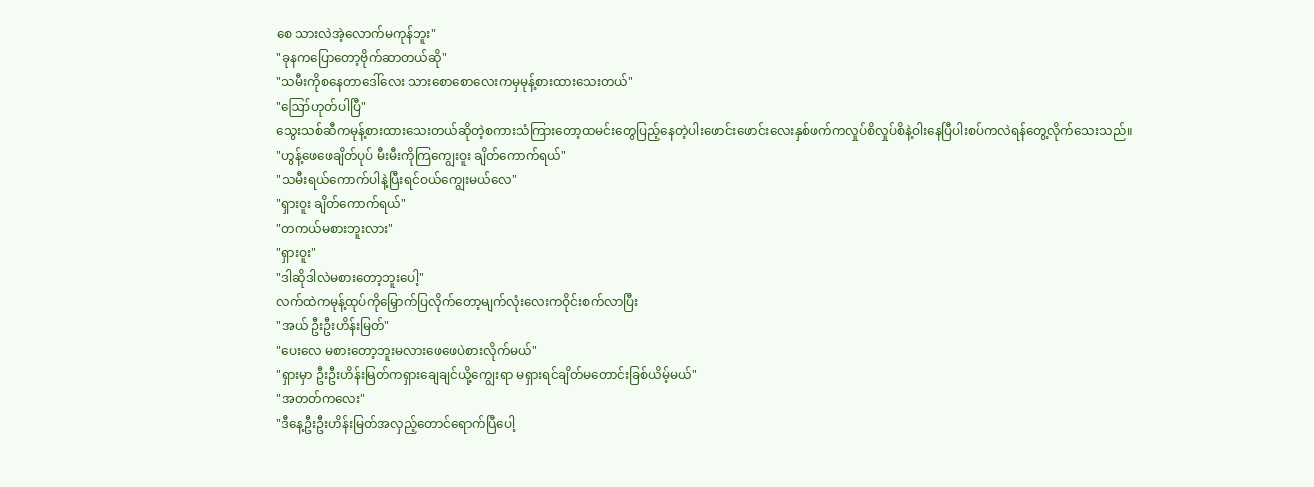စေ သားလဲအဲ့လောက်မကုန်ဘူး"
"ခုနကပြောတော့ဗိုက်ဆာတယ်ဆို"
"သမီးကိုစနေတာဒေါ်လေး သားစောစောလေးကမှမုန့်စားထားသေးတယ်"
"ဪဟုတ်ပါပြီ"
သွေးသစ်ဆီကမုန့်စားထားသေးတယ်ဆိုတဲ့စကားသံကြားတော့ထမင်းတွေပြည့်နေတဲ့ပါးဖောင်းဖောင်းလေးနှစ်ဖက်ကလှုပ်စိလှုပ်စိနဲ့ဝါးနေပြီပါးစပ်ကလဲရန်တွေ့လိုက်သေးသည်။
"ဟွန့်ဖေဖေချိတ်ပုပ် မီးမီးကိုကြကျွေးဝူး ချိတ်ကောက်ရယ်"
"သမီးရယ်ကောက်ပါနဲ့ပြီးရင်ဝယ်ကျွေးမယ်လေ"
"ရှားဝူး ချိတ်ကောက်ရယ်"
"တကယ်မစားဘူးလား"
"ရှားဝူး"
"ဒါဆိုဒါလဲမစားတော့ဘူးပေါ့"
လက်ထဲကမုန့်ထုပ်ကိုမြှောက်ပြလိုက်တော့မျက်လုံးလေးကဝိုင်းစက်လာပြီး
"အယ် ဦးဦးဟိန်းမြတ်"
"ပေးလေ မစားတော့ဘူးမလားဖေဖေပဲစားလိုက်မယ်"
"ရှားမှာ ဦးဦးဟိန်းမြတ်ကရှားချေချင်ယို့ကျွေးရာ မရှားရင်ချိတ်မတောင်းခြစ်ယိမ့်မယ်"
"အတတ်ကလေး"
"ဒီနေ့ဦးဦးဟိန်းမြတ်အလှည့်တောင်ရောက်ပြီပေါ့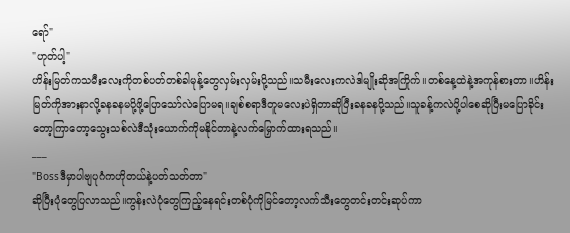ရော်"
"ဟုတ်ပါ့"
ဟိန်းမြတ်ကသမီးလေးကိုတစ်ပတ်တစ်ခါမုန့်တွေလှမ်းလှမ်းပို့သည်။သမီးလေးကလဲဒါမျိုးဆိုအကြိုက်။တစ်နေ့ထဲနဲ့အကုန်စားတာ။ဟိန်းမြတ်ကိုအားနာလို့ခနခနမပို့ဖို့ပြောသော်လဲပြောမရ။ချစ်စရာဒီတူမလေးပဲရှိတာဆိုပြီးခနခနပို့သည်။သူခန့်ကလဲပို့ပါစေဆိုပြီးမပြောခိုင်းတော့ကြာတော့သွေးသစ်လဲဒီသုံးယောက်ကိုမနိုင်တာနဲ့လက်မြှောက်ထားရသည်။
___
"Bossဒီမှာပါဗျပုဂံကဟိုတယ်နဲ့ပတ်သတ်တာ"
ဆိုပြီးပုံတွေပြလာသည်။ကွန်းလဲပုံတွေကြည့်နေရင်းတစ်ပုံကိုမြင်တော့လက်သီးတွေတင်းတင်းဆုပ်ကာ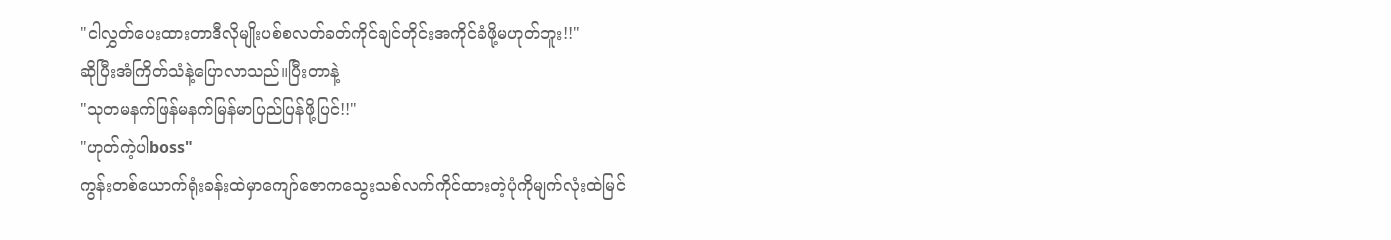"ငါလွှတ်ပေးထားတာဒီလိုမျိုးပစ်စလတ်ခတ်ကိုင်ချင်တိုင်းအကိုင်ခံဖို့မဟုတ်ဘူး!!"
ဆိုပြီးအံကြိတ်သံနဲ့ပြောလာသည်။ပြီးတာနဲ့
"သုတမနက်ဖြန်မနက်မြန်မာပြည်ပြန်ဖို့ပြင်!!"
"ဟုတ်ကဲ့ပါboss"
ကွန်းတစ်ယောက်ရုံးခန်းထဲမှာကျော်ဇောကသွေးသစ်လက်ကိုင်ထားတဲ့ပုံကိုမျက်လုံးထဲမြင်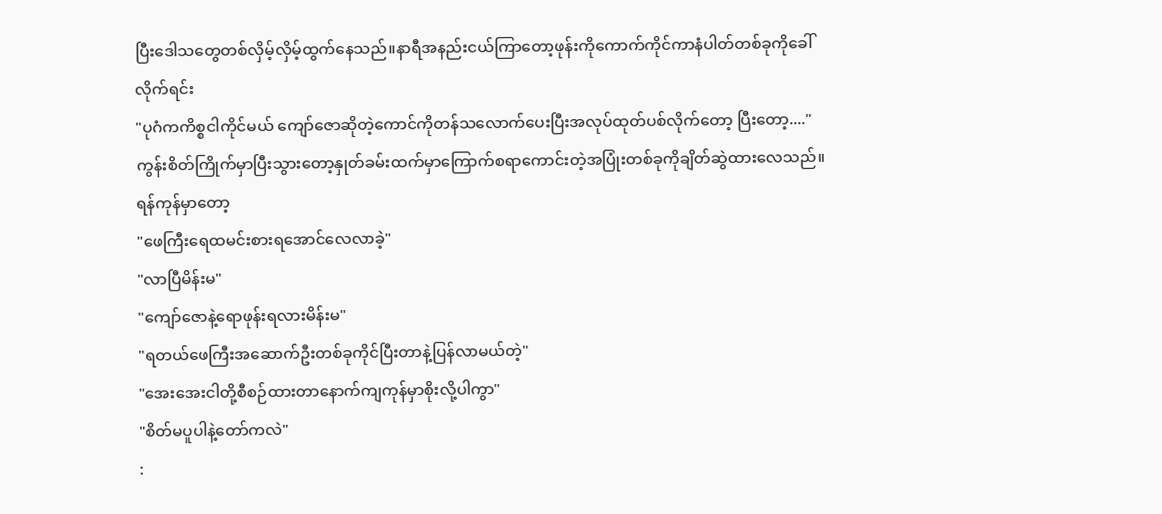ပြီးဒေါသတွေတစ်လှိမ့်လှိမ့်ထွက်နေသည်။နာရီအနည်းငယ်ကြာတော့ဖုန်းကိုကောက်ကိုင်ကာနံပါတ်တစ်ခုကိုခေါ်လိုက်ရင်း
"ပုဂံကကိစ္စငါကိုင်မယ် ကျော်ဇောဆိုတဲ့ကောင်ကိုတန်သလောက်ပေးပြီးအလုပ်ထုတ်ပစ်လိုက်တော့ ပြီးတော့...."
ကွန်းစိတ်ကြိုက်မှာပြီးသွားတော့နှုတ်ခမ်းထက်မှာကြောက်စရာကောင်းတဲ့အပြုံးတစ်ခုကိုချိတ်ဆွဲထားလေသည်။
ရန်ကုန်မှာတော့
"ဖေကြီးရေထမင်းစားရအောင်လေလာခဲ့"
"လာပြီမိန်းမ"
"ကျော်ဇောနဲ့ရောဖုန်းရလားမိန်းမ"
"ရတယ်ဖေကြီးအဆောက်ဦးတစ်ခုကိုင်ပြီးတာနဲ့ပြန်လာမယ်တဲ့"
"အေးအေးငါတို့စီစဉ်ထားတာနောက်ကျကုန်မှာစိုးလို့ပါကွာ"
"စိတ်မပူပါနဲ့တော်ကလဲ"
: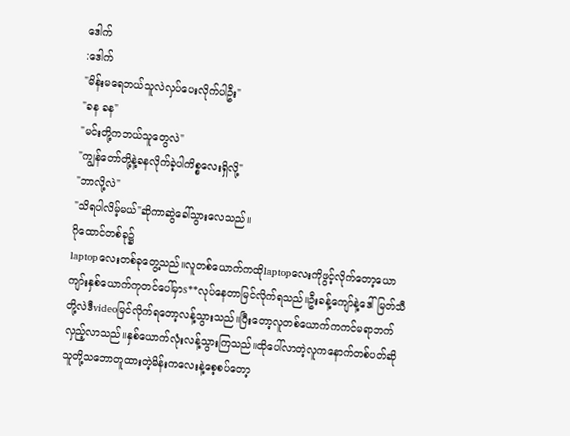ဒေါက်
:ဒေါက်
"မိန်းမရေဘယ်သူလဲလှပ်ပေးလိုက်ပါဦး"
"ခန ခန"
"မင်းတို့ကဘယ်သူတွေလဲ"
"ကျွန်တော်တို့နဲ့ခနလိုက်ခဲ့ပါကိစ္စလေးရှိလို့"
"ဘာလို့လဲ"
"သိရပါလိမ့်မယ်"ဆိုကာဆွဲခေါ်သွားလေသည်။
ဂိုထောင်တစ်ခု၌
laptopလေးတစ်ခုတွေ့သည်။လူတစ်ယောက်ကထိုlaptopလေးကိုဖွင့်လိုက်တော့ယောကျာ်းနှစ်ယောက်ကုတင်ပေါ်မှာs**လုပ်နေတာမြင်လိုက်ရသည်။ဦးခန့်ကျော်နဲ့ဒေါ်မြတ်သီတို့လဲဒီvideoမြင်လိုက်ရတော့လန့်သွားသည်။ပြီးတော့လူတစ်ယောက်ကကင်မရာဘက်လှည့်လာသည်။နှစ်ယောက်လုံးလန့်သွားကြသည်။ထိုပေါ်လာတဲ့လူကနောက်တစ်ပတ်ဆိုသူတို့သဘောတူထားတဲ့မိန်းကလေးနဲ့စေ့စပ်တော့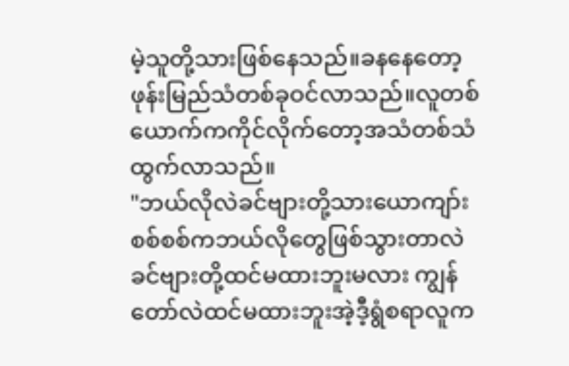မဲ့သူတို့သားဖြစ်နေသည်။ခနနေတော့ဖုန်းမြည်သံတစ်ခုဝင်လာသည်။လူတစ်ယောက်ကကိုင်လိုက်တော့အသံတစ်သံထွက်လာသည်။
"ဘယ်လိုလဲခင်ဗျားတို့သားယောကျာ်းစစ်စစ်ကဘယ်လိုတွေဖြစ်သွားတာလဲ ခင်ဗျားတို့ထင်မထားဘူးမလား ကျွန်တော်လဲထင်မထားဘူးအဲ့ဒီ့ရွံစရာလူက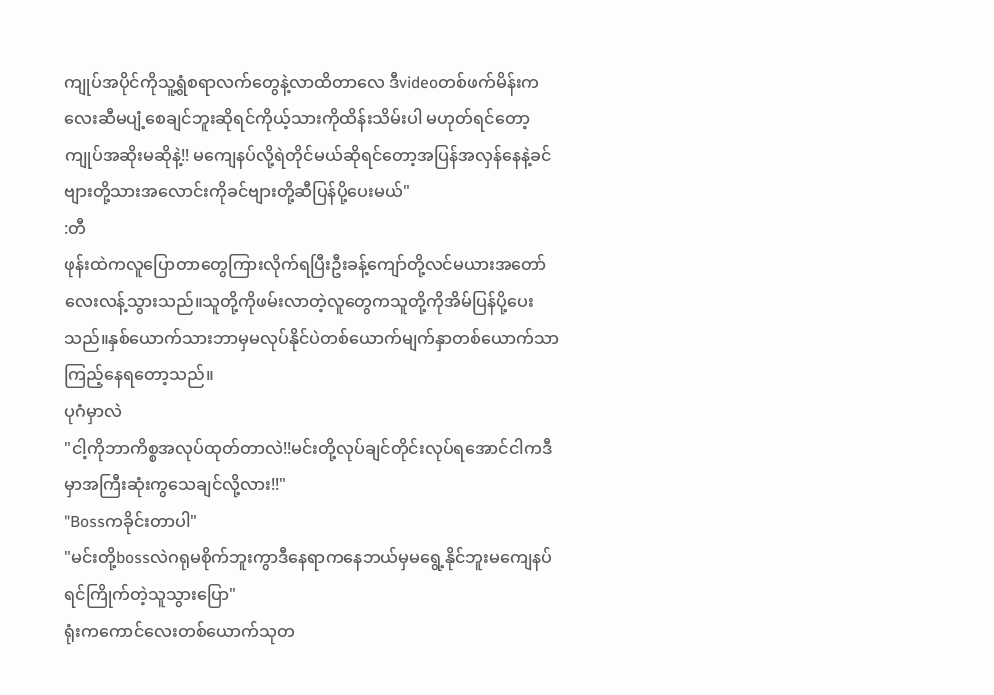ကျုပ်အပိုင်ကိုသူ့ရွံစရာလက်တွေနဲ့လာထိတာလေ ဒီvideoတစ်ဖက်မိန်းကလေးဆီမပျံ့စေချင်ဘူးဆိုရင်ကိုယ့်သားကိုထိန်းသိမ်းပါ မဟုတ်ရင်တော့ကျုပ်အဆိုးမဆိုနဲ့!! မကျေနပ်လို့ရဲတိုင်မယ်ဆိုရင်တော့အပြန်အလှန်နေနဲ့ခင်ဗျားတို့သားအလောင်းကိုခင်ဗျားတို့ဆီပြန်ပို့ပေးမယ်"
:တီ
ဖုန်းထဲကလူပြောတာတွေကြားလိုက်ရပြီးဦးခန့်ကျော်တို့လင်မယားအတော်လေးလန့်သွားသည်။သူတို့ကိုဖမ်းလာတဲ့လူတွေကသူတို့ကိုအိမ်ပြန်ပို့ပေးသည်။နှစ်ယောက်သားဘာမှမလုပ်နိုင်ပဲတစ်ယောက်မျက်နှာတစ်ယောက်သာကြည့်နေရတော့သည်။
ပုဂံမှာလဲ
"ငါ့ကိုဘာကိစ္စအလုပ်ထုတ်တာလဲ!!မင်းတို့လုပ်ချင်တိုင်းလုပ်ရအောင်ငါကဒီမှာအကြီးဆုံးကွသေချင်လို့လား!!"
"Bossကခိုင်းတာပါ"
"မင်းတို့bossလဲဂရုမစိုက်ဘူးကွာဒီနေရာကနေဘယ်မှမရွေ့နိုင်ဘူးမကျေနပ်ရင်ကြိုက်တဲ့သူသွားပြော"
ရုံးကကောင်လေးတစ်ယောက်သုတ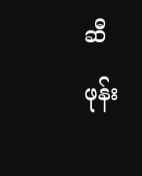ဆီဖုန်း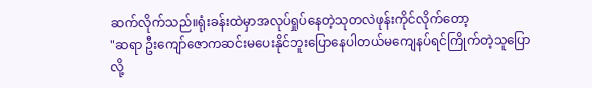ဆက်လိုက်သည်။ရုံးခန်းထဲမှာအလုပ်ရှုပ်နေတဲ့သုတလဲဖုန်းကိုင်လိုက်တော့
"ဆရာ ဦးကျော်ဇောကဆင်းမပေးနိုင်ဘူးပြောနေပါတယ်မကျေနပ်ရင်ကြိုက်တဲ့သူပြောလို့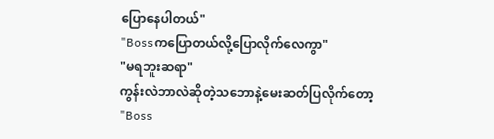ပြောနေပါတယ်"
"Bossကပြောတယ်လို့ပြောလိုက်လေကွာ"
"မရဘူးဆရာ"
ကွန်းလဲဘာလဲဆိုတဲ့သဘောနဲ့မေးဆတ်ပြလိုက်တော့
"Boss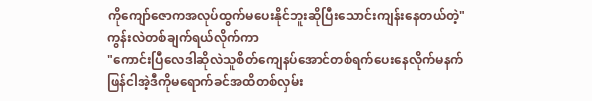ကိုကျော်ဇောကအလုပ်ထွက်မပေးနိုင်ဘူးဆိုပြီးသောင်းကျန်းနေတယ်တဲ့"
ကွန်းလဲတစ်ချက်ရယ်လိုက်ကာ
"ကောင်းပြီလေဒါဆိုလဲသူစိတ်ကျေနပ်အောင်တစ်ရက်ပေးနေလိုက်မနက်ဖြန်ငါအဲ့ဒီကိုမရောက်ခင်အထိတစ်လှမ်း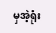မှအဲ့ရုံး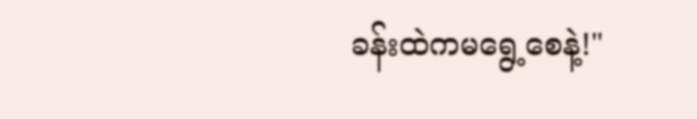ခန်းထဲကမရွေ့စေနဲ့!"